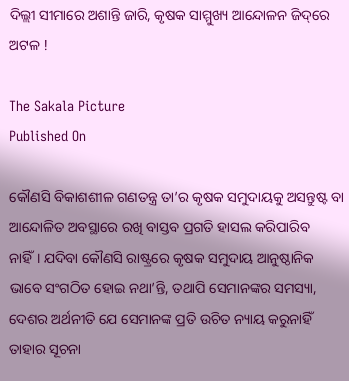ଦିଲ୍ଲୀ ସୀମାରେ ଅଶାନ୍ତି ଜାରି, କୃଷକ ସାମ୍ମୁଖ୍ୟ ଆନ୍ଦୋଳନ ଜିଦ୍‌‌ରେ ଅଟଳ !

The Sakala Picture
Published On

କୌଣସି ବିକାଶଶୀଳ ଗଣତନ୍ତ୍ର ତା’ର କୃଷକ ସମୁଦାୟକୁ ଅସନ୍ତୁଷ୍ଟ ବା ଆନ୍ଦୋଳିତ ଅବସ୍ଥାରେ ରଖି ବାସ୍ତବ ପ୍ରଗତି ହାସଲ କରିପାରିବ ନାହିଁ। ଯଦିବା କୌଣସି ରାଷ୍ଟ୍ରରେ କୃଷକ ସମୁଦାୟ ଆନୁଷ୍ଠାନିକ ଭାବେ ସଂଗଠିତ ହୋଇ ନଥା’ନ୍ତି, ତଥାପି ସେମାନଙ୍କର ସମସ୍ୟା, ଦେଶର ଅର୍ଥନୀତି ଯେ ସେମାନଙ୍କ ପ୍ରତି ଉଚିତ ନ୍ୟାୟ କରୁନାହିଁ ତାହାର ସୂଚନା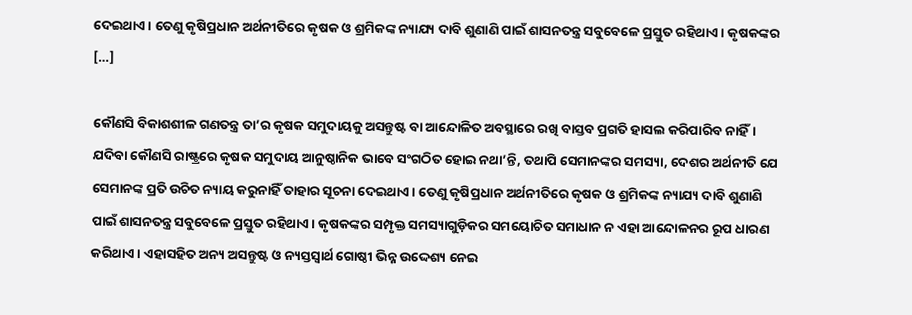ଦେଇଥାଏ। ତେଣୁ କୃଷିପ୍ରଧାନ ଅର୍ଥନୀତିରେ କୃଷକ ଓ ଶ୍ରମିକଙ୍କ ନ୍ୟାଯ୍ୟ ଦାବି ଶୁଣାଣି ପାଇଁ ଶାସନତନ୍ତ୍ର ସବୁବେଳେ ପ୍ରସ୍ତୁତ ରହିଥାଏ। କୃଷକଙ୍କର […]

କୌଣସି ବିକାଶଶୀଳ ଗଣତନ୍ତ୍ର ତା’ର କୃଷକ ସମୁଦାୟକୁ ଅସନ୍ତୁଷ୍ଟ ବା ଆନ୍ଦୋଳିତ ଅବସ୍ଥାରେ ରଖି ବାସ୍ତବ ପ୍ରଗତି ହାସଲ କରିପାରିବ ନାହିଁ। ଯଦିବା କୌଣସି ରାଷ୍ଟ୍ରରେ କୃଷକ ସମୁଦାୟ ଆନୁଷ୍ଠାନିକ ଭାବେ ସଂଗଠିତ ହୋଇ ନଥା’ନ୍ତି, ତଥାପି ସେମାନଙ୍କର ସମସ୍ୟା, ଦେଶର ଅର୍ଥନୀତି ଯେ ସେମାନଙ୍କ ପ୍ରତି ଉଚିତ ନ୍ୟାୟ କରୁନାହିଁ ତାହାର ସୂଚନା ଦେଇଥାଏ। ତେଣୁ କୃଷିପ୍ରଧାନ ଅର୍ଥନୀତିରେ କୃଷକ ଓ ଶ୍ରମିକଙ୍କ ନ୍ୟାଯ୍ୟ ଦାବି ଶୁଣାଣି ପାଇଁ ଶାସନତନ୍ତ୍ର ସବୁବେଳେ ପ୍ରସ୍ତୁତ ରହିଥାଏ। କୃଷକଙ୍କର ସମ୍ପୃକ୍ତ ସମସ୍ୟାଗୁଡ଼ିକର ସମୟୋଚିତ ସମାଧାନ ନ ଏହା ଆନ୍ଦୋଳନର ରୂପ ଧାରଣ କରିଥାଏ। ଏହାସହିତ ଅନ୍ୟ ଅସନ୍ତୁଷ୍ଟ ଓ ନ୍ୟସ୍ତସ୍ୱାର୍ଥ ଗୋଷ୍ଠୀ ଭିନ୍ନ ଉଦ୍ଦେଶ୍ୟ ନେଇ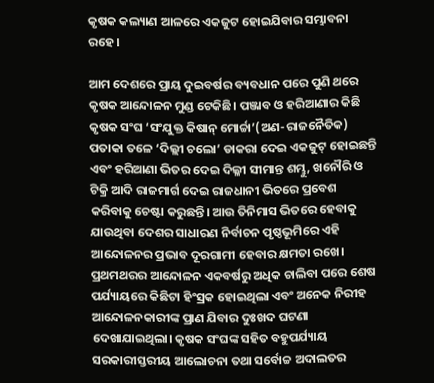କୃଷକ କଲ୍ୟାଣ ଆଳରେ ଏକଜୁଟ ହୋଇଯିବାର ସମ୍ଭାବନା ରହେ।

ଆମ ଦେଶରେ ପ୍ରାୟ ଦୁଇବର୍ଷର ବ୍ୟବଧାନ ପରେ ପୁଣି ଥରେ କୃଷକ ଆନ୍ଦୋଳନ ମୁଣ୍ଡ ଟେକିଛି। ପଞ୍ଜାବ ଓ ହରିଆଣାର କିଛି କୃଷକ ସଂଘ ‘ସଂଯୁକ୍ତ କିଷାନ୍‌‌ ମୋର୍ଚ୍ଚା’(ଅଣ-ରାଜନୈତିକ) ପତାକା ତଳେ ‘ଦିଲ୍ଲୀ ଚଲୋ’ ଡାକରା ଦେଇ ଏକଜୁଟ୍‌‌ ହୋଇଛନ୍ତି ଏବଂ ହରିଆଣା ଭିତର ଦେଇ ଦିଲ୍ଳୀ ସୀମାନ୍ତ ଶମ୍ଭୁ, ଖନୌରି ଓ ଟିକ୍ରି ଆଦି ରାଜମାର୍ଗ ଦେଇ ରାଜଧାନୀ ଭିତରେ ପ୍ରବେଶ କରିବାକୁ ଚେଷ୍ଟା କରୁଛନ୍ତି। ଆଉ ତିନିମାସ ଭିତରେ ହେବାକୁ ଯାଉଥିବା ଦେଶର ସାଧାରଣ ନିର୍ବାଚନ ପୃଷ୍ଠଭୂମିରେ ଏହି ଆନ୍ଦୋଳନର ପ୍ରଭାବ ଦୂରଗାମୀ ହେବାର କ୍ଷମତା ରଖେ। ପ୍ରଥମଥରର ଆନ୍ଦୋଳନ ଏକବର୍ଷରୁ ଅଧିକ ଚାଲିବା ପରେ ଶେଷ ପର୍ଯ୍ୟାୟରେ କିଛିଟା ହିଂସ୍ରକ ହୋଇଥିଲା ଏବଂ ଅନେକ ନିରୀହ ଆନ୍ଦୋଳନକାରୀଙ୍କ ପ୍ରାଣ ଯିବାର ଦୁଃଖଦ ଘଟଣା ଦେଖାଯାଇଥିଲା। କୃଷକ ସଂଘଙ୍କ ସହିତ ବହୁପର୍ଯ୍ୟାୟ ସରକାରୀସ୍ତରୀୟ ଆଲୋଚନା ତଥା ସର୍ବୋଚ୍ଚ ଅଦାଲତର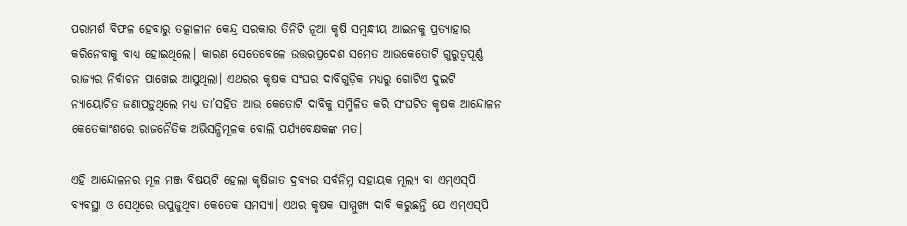ପରାମର୍ଶ ବିଫଳ ହେବାରୁ ତତ୍କାଳୀନ କେନ୍ଦ୍ର ସରକାର ତିନିଟି ନୂଆ କୃଷି ସମ୍ବନ୍ଧୀୟ ଆଇନକୁ ପ୍ରତ୍ୟାହାର କରିନେବାକୁ ବାଧ୍ୟ ହୋଇଥିଲେ। କାରଣ ସେତେବେଳେ ଉତ୍ତରପ୍ରଦେଶ ସମେତ ଆଉକେତୋଟି ଗୁରୁତ୍ୱପୂର୍ଣ୍ଣ ରାଜ୍ୟର ନିର୍ବାଚନ ପାଖେଇ ଆସୁଥିଲା। ଏଥରର କୃଷକ ସଂଘର ଦାବିଗୁଡ଼ିକ ମଧ୍ୟରୁ ଗୋଟିଏ ଦୁଇଟି ନ୍ୟାୟୋଚିତ ଜଣାପଡ଼ୁଥିଲେ ମଧ୍ୟ ତା’ସହିତ ଆଉ କେତୋଟି ଦାବିକୁ ସମ୍ମିଳିତ କରି ସଂଘଟିତ କୃଷକ ଆନ୍ଦୋଳନ କେତେକାଂଶରେ ରାଜନୈତିକ ଅଭିସନ୍ଧିମୂଳକ ବୋଲି ପର୍ଯ୍ୟବେକ୍ଷକଙ୍କ ମତ।

ଏହି ଆନ୍ଦୋଳନର ମୂଳ ମଞ୍ଜ ବିଷୟଟି ହେଲା କୃଷିଜାତ ଦ୍ରବ୍ୟର ସର୍ବନିମ୍ନ ସହାୟକ ମୂଲ୍ୟ ବା ଏମ୍‌‌ଏସ୍‌‌ପି ବ୍ୟବସ୍ଥା ଓ ସେଥିରେ ଉପୁଜୁଥିବା କେତେକ ସମସ୍ୟା। ଏଥର କୃଷକ ସାମ୍ମୁଖ୍ୟ ଦାବି କରୁଛନ୍ତି ଯେ ଏମ୍‌‌ଏସ୍‌‌ପି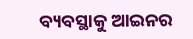ବ୍ୟବସ୍ଥାକୁ ଆଇନର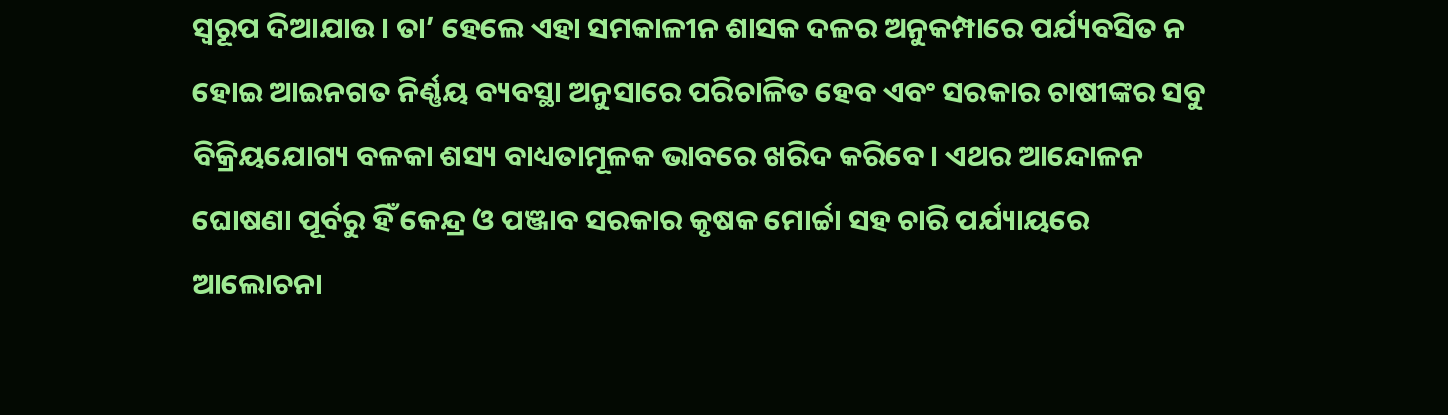ସ୍ୱରୂପ ଦିଆଯାଉ। ତା’ ହେଲେ ଏହା ସମକାଳୀନ ଶାସକ ଦଳର ଅନୁକମ୍ପାରେ ପର୍ଯ୍ୟବସିତ ନ ହୋଇ ଆଇନଗତ ନିର୍ଣ୍ଣୟ ବ୍ୟବସ୍ଥା ଅନୁସାରେ ପରିଚାଳିତ ହେବ ଏବଂ ସରକାର ଚାଷୀଙ୍କର ସବୁ ବିକ୍ରିୟଯୋଗ୍ୟ ବଳକା ଶସ୍ୟ ବାଧ୍ୟତାମୂଳକ ଭାବରେ ଖରିଦ କରିବେ। ଏଥର ଆନ୍ଦୋଳନ ଘୋଷଣା ପୂର୍ବରୁ ହିଁ କେନ୍ଦ୍ର ଓ ପଞ୍ଜାବ ସରକାର କୃଷକ ମୋର୍ଚ୍ଚା ସହ ଚାରି ପର୍ଯ୍ୟାୟରେ ଆଲୋଚନା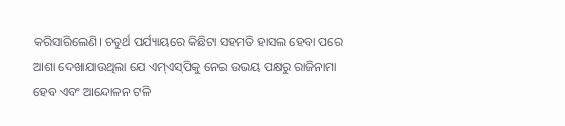କରିସାରିଲେଣି। ଚତୁର୍ଥ ପର୍ଯ୍ୟାୟରେ କିଛିଟା ସହମତି ହାସଲ ହେବା ପରେ ଆଶା ଦେଖାଯାଉଥିଲା ଯେ ଏମ୍‌‌ଏସ୍‌‌ପିକୁ ନେଇ ଉଭୟ ପକ୍ଷରୁ ରାଜିନାମା ହେବ ଏବଂ ଆନ୍ଦୋଳନ ଟଳି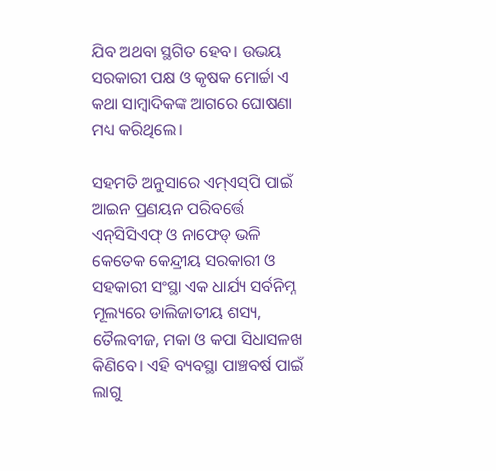ଯିବ ଅଥବା ସ୍ଥଗିତ ହେବ। ଉଭୟ ସରକାରୀ ପକ୍ଷ ଓ କୃଷକ ମୋର୍ଚ୍ଚା ଏ କଥା ସାମ୍ବାଦିକଙ୍କ ଆଗରେ ଘୋଷଣା ମଧ୍ୟ କରିଥିଲେ।

ସହମତି ଅନୁସାରେ ଏମ୍‌‌ଏସ୍‌‌ପି ପାଇଁ ଆଇନ ପ୍ରଣୟନ ପରିବର୍ତ୍ତେ ଏନ୍‌‌ସିସିଏଫ୍‌‌ ଓ ନାଫେଡ୍‌‌ ଭଳି କେତେକ କେନ୍ଦ୍ରୀୟ ସରକାରୀ ଓ ସହକାରୀ ସଂସ୍ଥା ଏକ ଧାର୍ଯ୍ୟ ସର୍ବନିମ୍ନ ମୂଲ୍ୟରେ ଡାଲିଜାତୀୟ ଶସ୍ୟ, ତୈଲବୀଜ, ମକା ଓ କପା ସିଧାସଳଖ କିଣିବେ। ଏହି ବ୍ୟବସ୍ଥା ପାଞ୍ଚବର୍ଷ ପାଇଁ ଲାଗୁ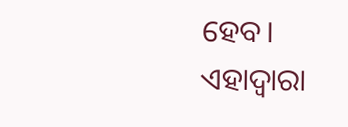ହେବ। ଏହାଦ୍ୱାରା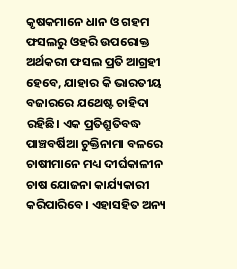କୃଷକମାନେ ଧାନ ଓ ଗହମ ଫସଲରୁ ଓହରି ଉପରୋକ୍ତ ଅର୍ଥକରୀ ଫସଲ ପ୍ରତି ଆଗ୍ରହୀ ହେବେ, ଯାହାର କି ଭାରତୀୟ ବଜାରରେ ଯଥେଷ୍ଟ ଚାହିଦା ରହିଛି। ଏକ ପ୍ରତିଶ୍ରୁତିବଦ୍ଧ ପାଞ୍ଚବର୍ଷିଆ ଚୁକ୍ତିନାମା ବଳରେ ଚାଷୀମାନେ ମଧ୍ୟ ଦୀର୍ଘକାଳୀନ ଚାଷ ଯୋଜନା କାର୍ଯ୍ୟକାରୀ କରିପାରିବେ। ଏହାସହିତ ଅନ୍ୟ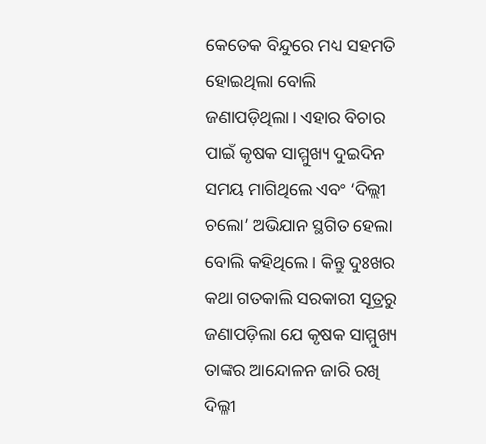କେତେକ ବିନ୍ଦୁରେ ମଧ୍ୟ ସହମତି ହୋଇଥିଲା ବୋଲି ଜଣାପଡ଼ିଥିଲା। ଏହାର ବିଚାର ପାଇଁ କୃଷକ ସାମ୍ମୁଖ୍ୟ ଦୁଇଦିନ ସମୟ ମାଗିଥିଲେ ଏବଂ ‘ଦିଲ୍ଲୀ ଚଲୋ’ ଅଭିଯାନ ସ୍ଥଗିତ ହେଲା ବୋଲି କହିଥିଲେ। କିନ୍ତୁ ଦୁଃଖର କଥା ଗତକାଲି ସରକାରୀ ସୂତ୍ରରୁ ଜଣାପଡ଼ିଲା ଯେ କୃଷକ ସାମ୍ମୁଖ୍ୟ ତାଙ୍କର ଆନ୍ଦୋଳନ ଜାରି ରଖି ଦିଲ୍ଳୀ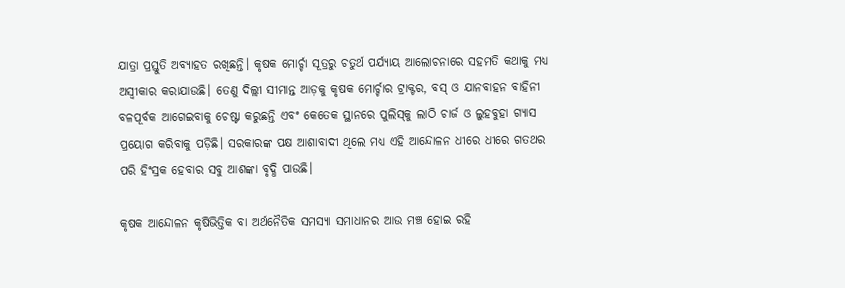ଯାତ୍ରା ପ୍ରସ୍ତୁତି ଅବ୍ୟାହତ ରଖିଛନ୍ତି। କୃଷକ ମୋର୍ଚ୍ଚା ସୂତ୍ରରୁ ଚତୁର୍ଥ ପର୍ଯ୍ୟାୟ ଆଲୋଚନାରେ ସହମତି କଥାକୁ ମଧ୍ୟ ଅସ୍ୱୀକାର କରାଯାଉଛି। ତେଣୁ ଦିଲ୍ଲୀ ସୀମାନ୍ତ ଆଡ଼କୁ କୃଷକ ମୋର୍ଚ୍ଚାର ଟ୍ରାକ୍ଟର, ବସ୍‌‌ ଓ ଯାନବାହନ ବାହିନୀ ବଳପୂର୍ବକ ଆଗେଇବାକୁ ଚେଷ୍ଟା କରୁଛନ୍ତି ଏବଂ କେତେକ ସ୍ଥାନରେ ପୁଲିସ୍‌‌କୁ ଲାଠି ଚାର୍ଜ ଓ ଲୁହବୁହା ଗ୍ୟାସ ପ୍ରୟୋଗ କରିବାକୁ ପଡ଼ିଛି। ସରକାରଙ୍କ ପକ୍ଷ ଆଶାବାଦୀ ଥିଲେ ମଧ୍ୟ ଏହି ଆନ୍ଦୋଳନ ଧୀରେ ଧୀରେ ଗତଥର ପରି ହିଂସ୍ରକ ହେବାର ସବୁ ଆଶଙ୍କା ବୃଦ୍ଧି ପାଉଛି।

କୃଷକ ଆନ୍ଦୋଳନ କୃଷିଭିତ୍ତିକ ବା ଅର୍ଥନୈତିକ ସମସ୍ୟା ସମାଧାନର ଆଉ ମଞ୍ଚ ହୋଇ ରହି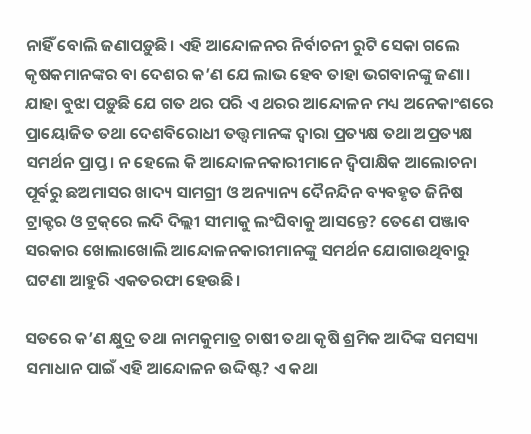ନାହିଁ ବୋଲି ଜଣାପଡ଼ୁଛି। ଏହି ଆନ୍ଦୋଳନର ନିର୍ବାଚନୀ ରୁଟି ସେକା ଗଲେ କୃଷକମାନଙ୍କର ବା ଦେଶର କ’ଣ ଯେ ଲାଭ ହେବ ତାହା ଭଗବାନଙ୍କୁ ଜଣା। ଯାହା ବୁଝା ପଡ଼ୁଛି ଯେ ଗତ ଥର ପରି ଏ ଥରର ଆନ୍ଦୋଳନ ମଧ୍ୟ ଅନେକାଂଶରେ ପ୍ରାୟୋଜିତ ତଥା ଦେଶବିରୋଧୀ ତତ୍ତ୍ୱମାନଙ୍କ ଦ୍ୱାରା ପ୍ରତ୍ୟକ୍ଷ ତଥା ଅପ୍ରତ୍ୟକ୍ଷ ସମର୍ଥନ ପ୍ରାପ୍ତ। ନ ହେଲେ କି ଆନ୍ଦୋଳନକାରୀମାନେ ଦ୍ୱିପାକ୍ଷିକ ଆଲୋଚନା ପୂର୍ବରୁ ଛଅମାସର ଖାଦ୍ୟ ସାମଗ୍ରୀ ଓ ଅନ୍ୟାନ୍ୟ ଦୈନନ୍ଦିନ ବ୍ୟବହୃତ ଜିନିଷ ଟ୍ରାକ୍ଟର ଓ ଟ୍ରକ୍‌‌ରେ ଲଦି ଦିଲ୍ଲୀ ସୀମାକୁ ଲଂଘିବାକୁ ଆସନ୍ତେ? ତେଣେ ପଞ୍ଜାବ ସରକାର ଖୋଲାଖୋଲି ଆନ୍ଦୋଳନକାରୀମାନଙ୍କୁ ସମର୍ଥନ ଯୋଗାଉଥିବାରୁ ଘଟଣା ଆହୁରି ଏକତରଫା ହେଉଛି।

ସତରେ କ’ଣ କ୍ଷୁଦ୍ର ତଥା ନାମକୁମାତ୍ର ଚାଷୀ ତଥା କୃଷି ଶ୍ରମିକ ଆଦିଙ୍କ ସମସ୍ୟା ସମାଧାନ ପାଇଁ ଏହି ଆନ୍ଦୋଳନ ଉଦ୍ଦିଷ୍ଟ? ଏ କଥା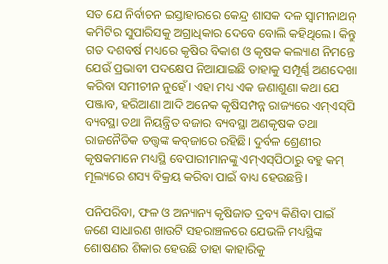ସତ ଯେ ନିର୍ବାଚନ ଇସ୍ତାହାରରେ କେନ୍ଦ୍ର ଶାସକ ଦଳ ସ୍ୱାମୀନାଥନ୍‌‌ କମିଟିର ସୁପାରିସକୁ ଅଗ୍ରାଧିକାର ଦେବେ ବୋଲି କହିଥିଲେ। କିନ୍ତୁ ଗତ ଦଶବର୍ଷ ମଧ୍ୟରେ କୃଷିର ବିକାଶ ଓ କୃଷକ କଲ୍ୟାଣ ନିମନ୍ତେ ଯେଉଁ ପ୍ରଭାବୀ ପଦକ୍ଷେପ ନିଆଯାଇଛି ତାହାକୁ ସମ୍ପୂର୍ଣ୍ଣ ଅଣଦେଖା କରିବା ସମୀଚୀନ ନୁହେଁ। ଏହା ମଧ୍ୟ ଏକ ଜଣାଶୁଣା କଥା ଯେ ପଞ୍ଜାବ, ହରିଆଣା ଆଦି ଅନେକ କୃଷିସମ୍ପନ୍ନ ରାଜ୍ୟରେ ଏମ୍‌‌ଏସ୍‌‌ପି ବ୍ୟବସ୍ଥା ତଥା ନିୟନ୍ତ୍ରିତ ବଜାର ବ୍ୟବସ୍ଥା ଅଣକୃଷକ ତଥା ରାଜନୈତିକ ତତ୍ତ୍ୱଙ୍କ କବ୍‌‌ଜାରେ ରହିଛି। ଦୁର୍ବଳ ଶ୍ରେଣୀର କୃଷକମାନେ ମଧ୍ୟସ୍ଥି ବେପାରୀମାନଙ୍କୁ ଏମ୍‌‌ଏସ୍‌‌ପିଠାରୁ ବହୁ କମ୍‌‌ ମୂଲ୍ୟରେ ଶସ୍ୟ ବିକ୍ରୟ କରିବା ପାଇଁ ବାଧ୍ୟ ହେଉଛନ୍ତି।

ପନିପରିବା, ଫଳ ଓ ଅନ୍ୟାନ୍ୟ କୃଷିଜାତ ଦ୍ରବ୍ୟ କିଣିବା ପାଇଁ ଜଣେ ସାଧାରଣ ଖାଉଟି ସହରାଞ୍ଚଳରେ ଯେଭଳି ମଧ୍ୟସ୍ଥିଙ୍କ ଶୋଷଣର ଶିକାର ହେଉଛି ତାହା କାହାରିକୁ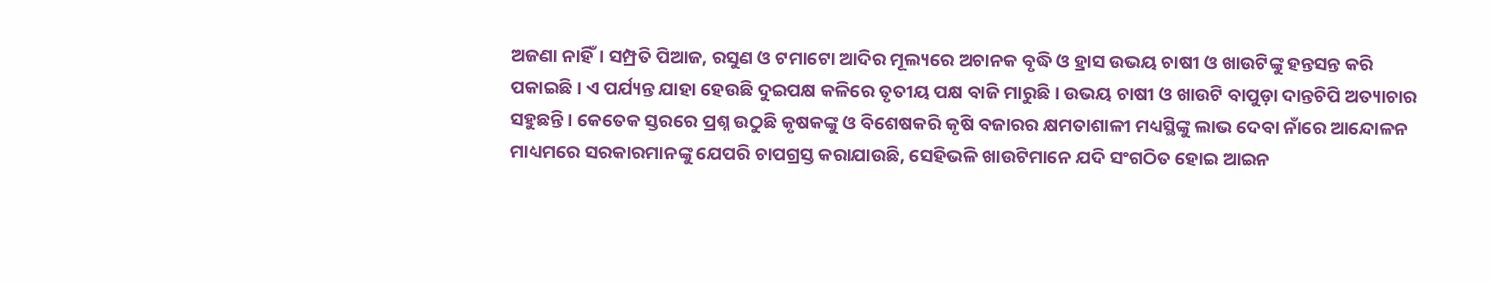ଅଜଣା ନାହିଁ। ସମ୍ପ୍ରତି ପିଆଜ, ରସୁଣ ଓ ଟମାଟୋ ଆଦିର ମୂଲ୍ୟରେ ଅଚାନକ ବୃଦ୍ଧି ଓ ହ୍ରାସ ଉଭୟ ଚାଷୀ ଓ ଖାଉଟିଙ୍କୁ ହନ୍ତସନ୍ତ କରି ପକାଇଛି। ଏ ପର୍ଯ୍ୟନ୍ତ ଯାହା ହେଉଛି ଦୁଇପକ୍ଷ କଳିରେ ତୃତୀୟ ପକ୍ଷ ବାଜି ମାରୁଛି। ଉଭୟ ଚାଷୀ ଓ ଖାଉଟି ବାପୁଡ଼ା ଦାନ୍ତଚିପି ଅତ୍ୟାଚାର ସହୁଛନ୍ତି। କେତେକ ସ୍ତରରେ ପ୍ରଶ୍ନ ଉଠୁଛି କୃଷକଙ୍କୁ ଓ ବିଶେଷକରି କୃଷି ବଜାରର କ୍ଷମତାଶାଳୀ ମଧ୍ୟସ୍ଥିଙ୍କୁ ଲାଭ ଦେବା ନାଁରେ ଆନ୍ଦୋଳନ ମାଧ୍ୟମରେ ସରକାରମାନଙ୍କୁ ଯେପରି ଚାପଗ୍ରସ୍ତ କରାଯାଉଛି, ସେହିଭଳି ଖାଉଟିମାନେ ଯଦି ସଂଗଠିତ ହୋଇ ଆଇନ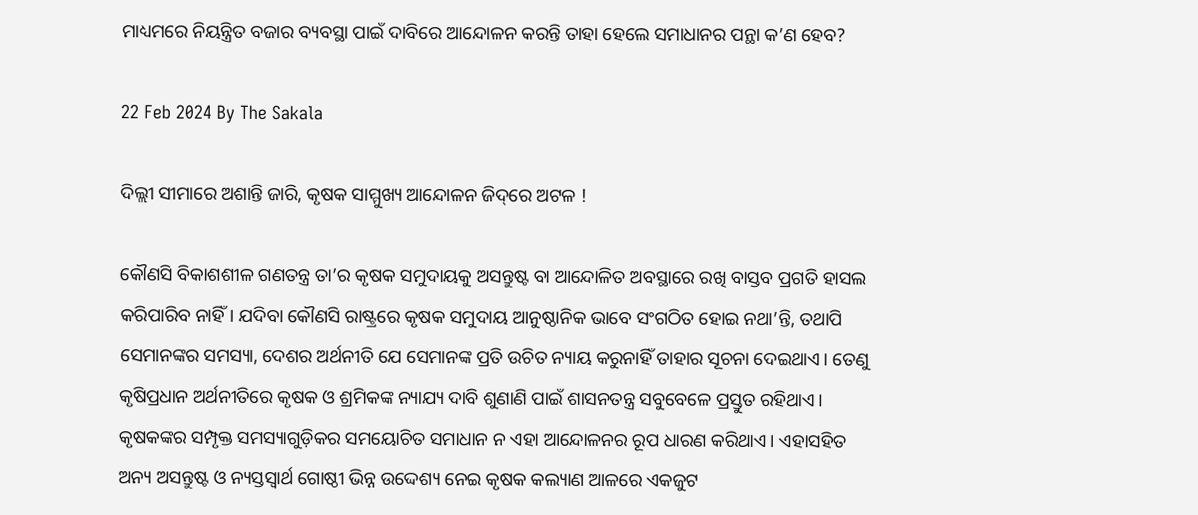ମାଧ୍ୟମରେ ନିୟନ୍ତ୍ରିତ ବଜାର ବ୍ୟବସ୍ଥା ପାଇଁ ଦାବିରେ ଆନ୍ଦୋଳନ କରନ୍ତି ତାହା ହେଲେ ସମାଧାନର ପନ୍ଥା କ’ଣ ହେବ?

22 Feb 2024 By The Sakala

ଦିଲ୍ଲୀ ସୀମାରେ ଅଶାନ୍ତି ଜାରି, କୃଷକ ସାମ୍ମୁଖ୍ୟ ଆନ୍ଦୋଳନ ଜିଦ୍‌‌ରେ ଅଟଳ !

କୌଣସି ବିକାଶଶୀଳ ଗଣତନ୍ତ୍ର ତା’ର କୃଷକ ସମୁଦାୟକୁ ଅସନ୍ତୁଷ୍ଟ ବା ଆନ୍ଦୋଳିତ ଅବସ୍ଥାରେ ରଖି ବାସ୍ତବ ପ୍ରଗତି ହାସଲ କରିପାରିବ ନାହିଁ। ଯଦିବା କୌଣସି ରାଷ୍ଟ୍ରରେ କୃଷକ ସମୁଦାୟ ଆନୁଷ୍ଠାନିକ ଭାବେ ସଂଗଠିତ ହୋଇ ନଥା’ନ୍ତି, ତଥାପି ସେମାନଙ୍କର ସମସ୍ୟା, ଦେଶର ଅର୍ଥନୀତି ଯେ ସେମାନଙ୍କ ପ୍ରତି ଉଚିତ ନ୍ୟାୟ କରୁନାହିଁ ତାହାର ସୂଚନା ଦେଇଥାଏ। ତେଣୁ କୃଷିପ୍ରଧାନ ଅର୍ଥନୀତିରେ କୃଷକ ଓ ଶ୍ରମିକଙ୍କ ନ୍ୟାଯ୍ୟ ଦାବି ଶୁଣାଣି ପାଇଁ ଶାସନତନ୍ତ୍ର ସବୁବେଳେ ପ୍ରସ୍ତୁତ ରହିଥାଏ। କୃଷକଙ୍କର ସମ୍ପୃକ୍ତ ସମସ୍ୟାଗୁଡ଼ିକର ସମୟୋଚିତ ସମାଧାନ ନ ଏହା ଆନ୍ଦୋଳନର ରୂପ ଧାରଣ କରିଥାଏ। ଏହାସହିତ ଅନ୍ୟ ଅସନ୍ତୁଷ୍ଟ ଓ ନ୍ୟସ୍ତସ୍ୱାର୍ଥ ଗୋଷ୍ଠୀ ଭିନ୍ନ ଉଦ୍ଦେଶ୍ୟ ନେଇ କୃଷକ କଲ୍ୟାଣ ଆଳରେ ଏକଜୁଟ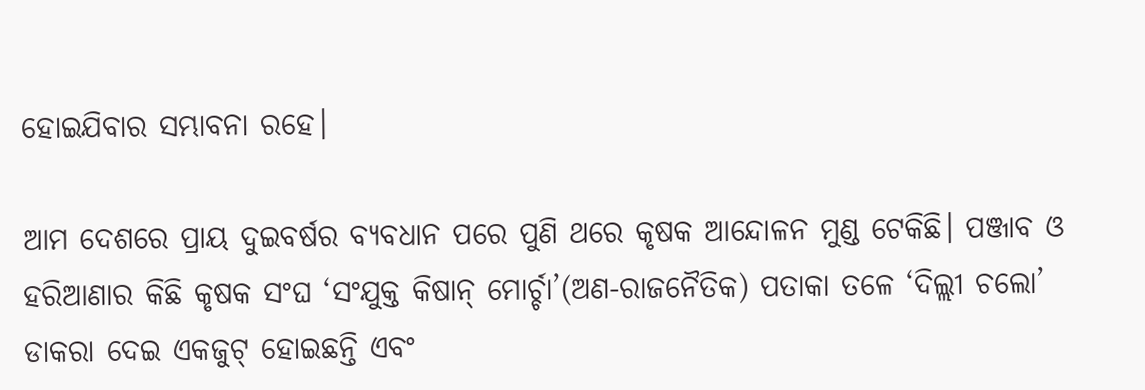ହୋଇଯିବାର ସମ୍ଭାବନା ରହେ।

ଆମ ଦେଶରେ ପ୍ରାୟ ଦୁଇବର୍ଷର ବ୍ୟବଧାନ ପରେ ପୁଣି ଥରେ କୃଷକ ଆନ୍ଦୋଳନ ମୁଣ୍ଡ ଟେକିଛି। ପଞ୍ଜାବ ଓ ହରିଆଣାର କିଛି କୃଷକ ସଂଘ ‘ସଂଯୁକ୍ତ କିଷାନ୍‌‌ ମୋର୍ଚ୍ଚା’(ଅଣ-ରାଜନୈତିକ) ପତାକା ତଳେ ‘ଦିଲ୍ଲୀ ଚଲୋ’ ଡାକରା ଦେଇ ଏକଜୁଟ୍‌‌ ହୋଇଛନ୍ତି ଏବଂ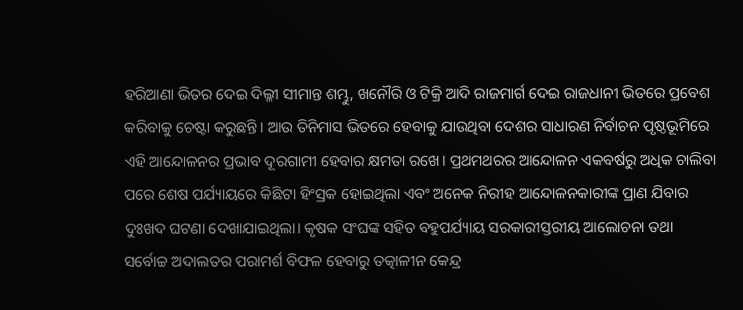ହରିଆଣା ଭିତର ଦେଇ ଦିଲ୍ଳୀ ସୀମାନ୍ତ ଶମ୍ଭୁ, ଖନୌରି ଓ ଟିକ୍ରି ଆଦି ରାଜମାର୍ଗ ଦେଇ ରାଜଧାନୀ ଭିତରେ ପ୍ରବେଶ କରିବାକୁ ଚେଷ୍ଟା କରୁଛନ୍ତି। ଆଉ ତିନିମାସ ଭିତରେ ହେବାକୁ ଯାଉଥିବା ଦେଶର ସାଧାରଣ ନିର୍ବାଚନ ପୃଷ୍ଠଭୂମିରେ ଏହି ଆନ୍ଦୋଳନର ପ୍ରଭାବ ଦୂରଗାମୀ ହେବାର କ୍ଷମତା ରଖେ। ପ୍ରଥମଥରର ଆନ୍ଦୋଳନ ଏକବର୍ଷରୁ ଅଧିକ ଚାଲିବା ପରେ ଶେଷ ପର୍ଯ୍ୟାୟରେ କିଛିଟା ହିଂସ୍ରକ ହୋଇଥିଲା ଏବଂ ଅନେକ ନିରୀହ ଆନ୍ଦୋଳନକାରୀଙ୍କ ପ୍ରାଣ ଯିବାର ଦୁଃଖଦ ଘଟଣା ଦେଖାଯାଇଥିଲା। କୃଷକ ସଂଘଙ୍କ ସହିତ ବହୁପର୍ଯ୍ୟାୟ ସରକାରୀସ୍ତରୀୟ ଆଲୋଚନା ତଥା ସର୍ବୋଚ୍ଚ ଅଦାଲତର ପରାମର୍ଶ ବିଫଳ ହେବାରୁ ତତ୍କାଳୀନ କେନ୍ଦ୍ର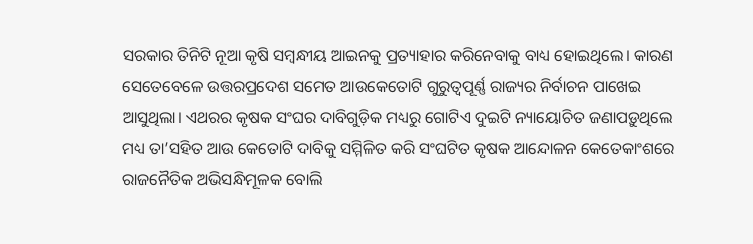ସରକାର ତିନିଟି ନୂଆ କୃଷି ସମ୍ବନ୍ଧୀୟ ଆଇନକୁ ପ୍ରତ୍ୟାହାର କରିନେବାକୁ ବାଧ୍ୟ ହୋଇଥିଲେ। କାରଣ ସେତେବେଳେ ଉତ୍ତରପ୍ରଦେଶ ସମେତ ଆଉକେତୋଟି ଗୁରୁତ୍ୱପୂର୍ଣ୍ଣ ରାଜ୍ୟର ନିର୍ବାଚନ ପାଖେଇ ଆସୁଥିଲା। ଏଥରର କୃଷକ ସଂଘର ଦାବିଗୁଡ଼ିକ ମଧ୍ୟରୁ ଗୋଟିଏ ଦୁଇଟି ନ୍ୟାୟୋଚିତ ଜଣାପଡ଼ୁଥିଲେ ମଧ୍ୟ ତା’ସହିତ ଆଉ କେତୋଟି ଦାବିକୁ ସମ୍ମିଳିତ କରି ସଂଘଟିତ କୃଷକ ଆନ୍ଦୋଳନ କେତେକାଂଶରେ ରାଜନୈତିକ ଅଭିସନ୍ଧିମୂଳକ ବୋଲି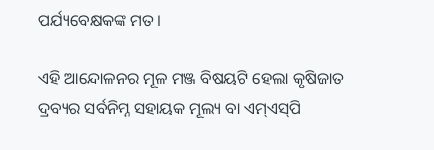ପର୍ଯ୍ୟବେକ୍ଷକଙ୍କ ମତ।

ଏହି ଆନ୍ଦୋଳନର ମୂଳ ମଞ୍ଜ ବିଷୟଟି ହେଲା କୃଷିଜାତ ଦ୍ରବ୍ୟର ସର୍ବନିମ୍ନ ସହାୟକ ମୂଲ୍ୟ ବା ଏମ୍‌‌ଏସ୍‌‌ପି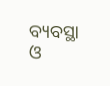ବ୍ୟବସ୍ଥା ଓ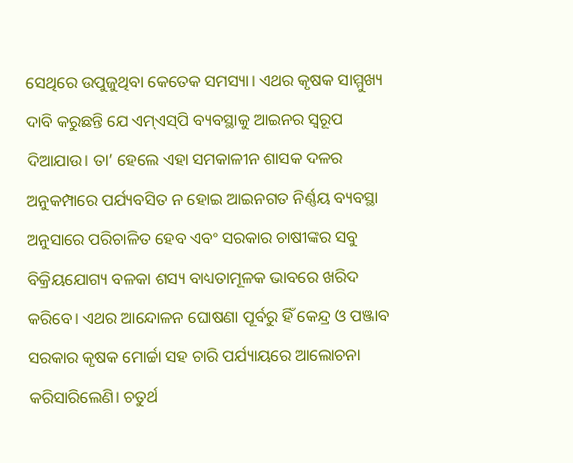ସେଥିରେ ଉପୁଜୁଥିବା କେତେକ ସମସ୍ୟା। ଏଥର କୃଷକ ସାମ୍ମୁଖ୍ୟ ଦାବି କରୁଛନ୍ତି ଯେ ଏମ୍‌‌ଏସ୍‌‌ପି ବ୍ୟବସ୍ଥାକୁ ଆଇନର ସ୍ୱରୂପ ଦିଆଯାଉ। ତା’ ହେଲେ ଏହା ସମକାଳୀନ ଶାସକ ଦଳର ଅନୁକମ୍ପାରେ ପର୍ଯ୍ୟବସିତ ନ ହୋଇ ଆଇନଗତ ନିର୍ଣ୍ଣୟ ବ୍ୟବସ୍ଥା ଅନୁସାରେ ପରିଚାଳିତ ହେବ ଏବଂ ସରକାର ଚାଷୀଙ୍କର ସବୁ ବିକ୍ରିୟଯୋଗ୍ୟ ବଳକା ଶସ୍ୟ ବାଧ୍ୟତାମୂଳକ ଭାବରେ ଖରିଦ କରିବେ। ଏଥର ଆନ୍ଦୋଳନ ଘୋଷଣା ପୂର୍ବରୁ ହିଁ କେନ୍ଦ୍ର ଓ ପଞ୍ଜାବ ସରକାର କୃଷକ ମୋର୍ଚ୍ଚା ସହ ଚାରି ପର୍ଯ୍ୟାୟରେ ଆଲୋଚନା କରିସାରିଲେଣି। ଚତୁର୍ଥ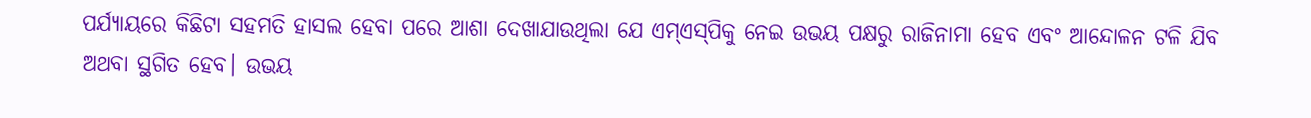ପର୍ଯ୍ୟାୟରେ କିଛିଟା ସହମତି ହାସଲ ହେବା ପରେ ଆଶା ଦେଖାଯାଉଥିଲା ଯେ ଏମ୍‌‌ଏସ୍‌‌ପିକୁ ନେଇ ଉଭୟ ପକ୍ଷରୁ ରାଜିନାମା ହେବ ଏବଂ ଆନ୍ଦୋଳନ ଟଳି ଯିବ ଅଥବା ସ୍ଥଗିତ ହେବ। ଉଭୟ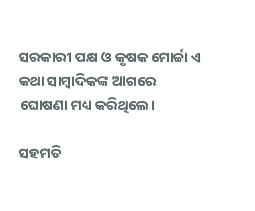ସରକାରୀ ପକ୍ଷ ଓ କୃଷକ ମୋର୍ଚ୍ଚା ଏ କଥା ସାମ୍ବାଦିକଙ୍କ ଆଗରେ ଘୋଷଣା ମଧ୍ୟ କରିଥିଲେ।

ସହମତି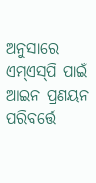ଅନୁସାରେ ଏମ୍‌‌ଏସ୍‌‌ପି ପାଇଁ ଆଇନ ପ୍ରଣୟନ ପରିବର୍ତ୍ତେ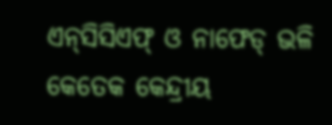ଏନ୍‌‌ସିସିଏଫ୍‌‌ ଓ ନାଫେଡ୍‌‌ ଭଳି କେତେକ କେନ୍ଦ୍ରୀୟ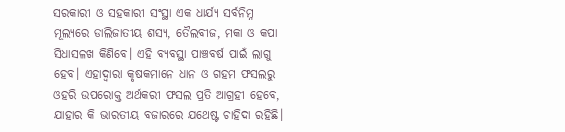ସରକାରୀ ଓ ସହକାରୀ ସଂସ୍ଥା ଏକ ଧାର୍ଯ୍ୟ ସର୍ବନିମ୍ନ ମୂଲ୍ୟରେ ଡାଲିଜାତୀୟ ଶସ୍ୟ, ତୈଲବୀଜ, ମକା ଓ କପା ସିଧାସଳଖ କିଣିବେ। ଏହି ବ୍ୟବସ୍ଥା ପାଞ୍ଚବର୍ଷ ପାଇଁ ଲାଗୁ ହେବ। ଏହାଦ୍ୱାରା କୃଷକମାନେ ଧାନ ଓ ଗହମ ଫସଲରୁ ଓହରି ଉପରୋକ୍ତ ଅର୍ଥକରୀ ଫସଲ ପ୍ରତି ଆଗ୍ରହୀ ହେବେ, ଯାହାର କି ଭାରତୀୟ ବଜାରରେ ଯଥେଷ୍ଟ ଚାହିଦା ରହିଛି।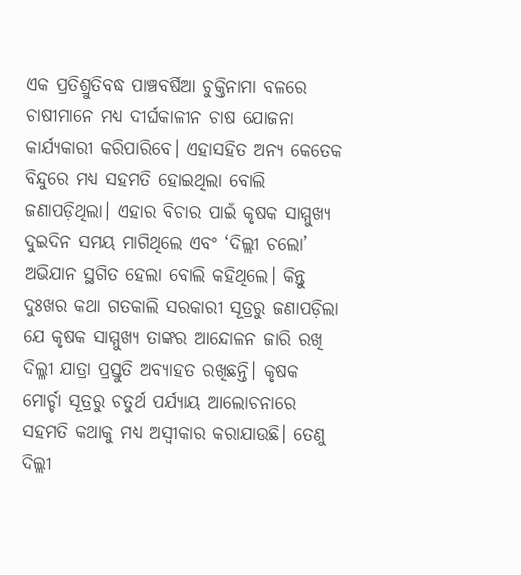ଏକ ପ୍ରତିଶ୍ରୁତିବଦ୍ଧ ପାଞ୍ଚବର୍ଷିଆ ଚୁକ୍ତିନାମା ବଳରେ ଚାଷୀମାନେ ମଧ୍ୟ ଦୀର୍ଘକାଳୀନ ଚାଷ ଯୋଜନା କାର୍ଯ୍ୟକାରୀ କରିପାରିବେ। ଏହାସହିତ ଅନ୍ୟ କେତେକ ବିନ୍ଦୁରେ ମଧ୍ୟ ସହମତି ହୋଇଥିଲା ବୋଲି ଜଣାପଡ଼ିଥିଲା। ଏହାର ବିଚାର ପାଇଁ କୃଷକ ସାମ୍ମୁଖ୍ୟ ଦୁଇଦିନ ସମୟ ମାଗିଥିଲେ ଏବଂ ‘ଦିଲ୍ଲୀ ଚଲୋ’ ଅଭିଯାନ ସ୍ଥଗିତ ହେଲା ବୋଲି କହିଥିଲେ। କିନ୍ତୁ ଦୁଃଖର କଥା ଗତକାଲି ସରକାରୀ ସୂତ୍ରରୁ ଜଣାପଡ଼ିଲା ଯେ କୃଷକ ସାମ୍ମୁଖ୍ୟ ତାଙ୍କର ଆନ୍ଦୋଳନ ଜାରି ରଖି ଦିଲ୍ଳୀ ଯାତ୍ରା ପ୍ରସ୍ତୁତି ଅବ୍ୟାହତ ରଖିଛନ୍ତି। କୃଷକ ମୋର୍ଚ୍ଚା ସୂତ୍ରରୁ ଚତୁର୍ଥ ପର୍ଯ୍ୟାୟ ଆଲୋଚନାରେ ସହମତି କଥାକୁ ମଧ୍ୟ ଅସ୍ୱୀକାର କରାଯାଉଛି। ତେଣୁ ଦିଲ୍ଲୀ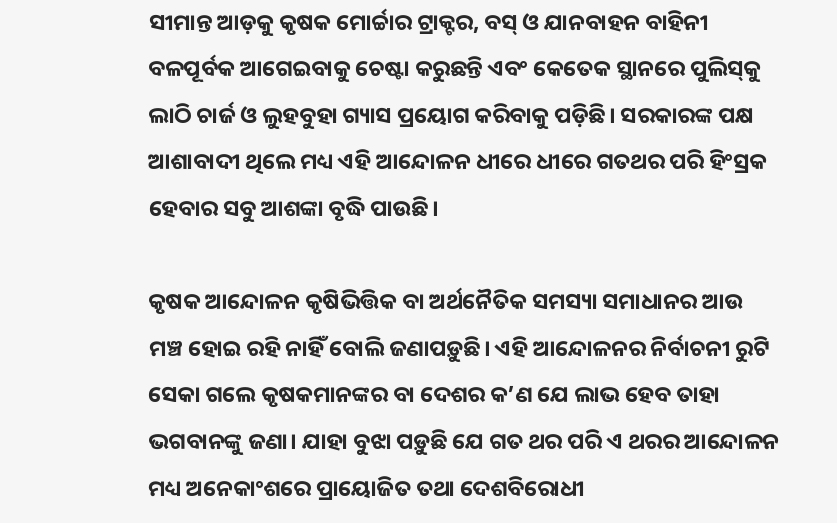ସୀମାନ୍ତ ଆଡ଼କୁ କୃଷକ ମୋର୍ଚ୍ଚାର ଟ୍ରାକ୍ଟର, ବସ୍‌‌ ଓ ଯାନବାହନ ବାହିନୀ ବଳପୂର୍ବକ ଆଗେଇବାକୁ ଚେଷ୍ଟା କରୁଛନ୍ତି ଏବଂ କେତେକ ସ୍ଥାନରେ ପୁଲିସ୍‌‌କୁ ଲାଠି ଚାର୍ଜ ଓ ଲୁହବୁହା ଗ୍ୟାସ ପ୍ରୟୋଗ କରିବାକୁ ପଡ଼ିଛି। ସରକାରଙ୍କ ପକ୍ଷ ଆଶାବାଦୀ ଥିଲେ ମଧ୍ୟ ଏହି ଆନ୍ଦୋଳନ ଧୀରେ ଧୀରେ ଗତଥର ପରି ହିଂସ୍ରକ ହେବାର ସବୁ ଆଶଙ୍କା ବୃଦ୍ଧି ପାଉଛି।

କୃଷକ ଆନ୍ଦୋଳନ କୃଷିଭିତ୍ତିକ ବା ଅର୍ଥନୈତିକ ସମସ୍ୟା ସମାଧାନର ଆଉ ମଞ୍ଚ ହୋଇ ରହି ନାହିଁ ବୋଲି ଜଣାପଡ଼ୁଛି। ଏହି ଆନ୍ଦୋଳନର ନିର୍ବାଚନୀ ରୁଟି ସେକା ଗଲେ କୃଷକମାନଙ୍କର ବା ଦେଶର କ’ଣ ଯେ ଲାଭ ହେବ ତାହା ଭଗବାନଙ୍କୁ ଜଣା। ଯାହା ବୁଝା ପଡ଼ୁଛି ଯେ ଗତ ଥର ପରି ଏ ଥରର ଆନ୍ଦୋଳନ ମଧ୍ୟ ଅନେକାଂଶରେ ପ୍ରାୟୋଜିତ ତଥା ଦେଶବିରୋଧୀ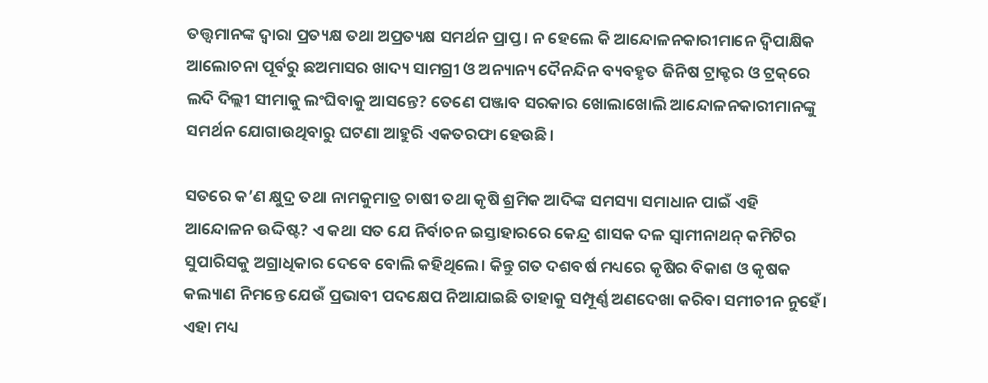ତତ୍ତ୍ୱମାନଙ୍କ ଦ୍ୱାରା ପ୍ରତ୍ୟକ୍ଷ ତଥା ଅପ୍ରତ୍ୟକ୍ଷ ସମର୍ଥନ ପ୍ରାପ୍ତ। ନ ହେଲେ କି ଆନ୍ଦୋଳନକାରୀମାନେ ଦ୍ୱିପାକ୍ଷିକ ଆଲୋଚନା ପୂର୍ବରୁ ଛଅମାସର ଖାଦ୍ୟ ସାମଗ୍ରୀ ଓ ଅନ୍ୟାନ୍ୟ ଦୈନନ୍ଦିନ ବ୍ୟବହୃତ ଜିନିଷ ଟ୍ରାକ୍ଟର ଓ ଟ୍ରକ୍‌‌ରେ ଲଦି ଦିଲ୍ଲୀ ସୀମାକୁ ଲଂଘିବାକୁ ଆସନ୍ତେ? ତେଣେ ପଞ୍ଜାବ ସରକାର ଖୋଲାଖୋଲି ଆନ୍ଦୋଳନକାରୀମାନଙ୍କୁ ସମର୍ଥନ ଯୋଗାଉଥିବାରୁ ଘଟଣା ଆହୁରି ଏକତରଫା ହେଉଛି।

ସତରେ କ’ଣ କ୍ଷୁଦ୍ର ତଥା ନାମକୁମାତ୍ର ଚାଷୀ ତଥା କୃଷି ଶ୍ରମିକ ଆଦିଙ୍କ ସମସ୍ୟା ସମାଧାନ ପାଇଁ ଏହି ଆନ୍ଦୋଳନ ଉଦ୍ଦିଷ୍ଟ? ଏ କଥା ସତ ଯେ ନିର୍ବାଚନ ଇସ୍ତାହାରରେ କେନ୍ଦ୍ର ଶାସକ ଦଳ ସ୍ୱାମୀନାଥନ୍‌‌ କମିଟିର ସୁପାରିସକୁ ଅଗ୍ରାଧିକାର ଦେବେ ବୋଲି କହିଥିଲେ। କିନ୍ତୁ ଗତ ଦଶବର୍ଷ ମଧ୍ୟରେ କୃଷିର ବିକାଶ ଓ କୃଷକ କଲ୍ୟାଣ ନିମନ୍ତେ ଯେଉଁ ପ୍ରଭାବୀ ପଦକ୍ଷେପ ନିଆଯାଇଛି ତାହାକୁ ସମ୍ପୂର୍ଣ୍ଣ ଅଣଦେଖା କରିବା ସମୀଚୀନ ନୁହେଁ। ଏହା ମଧ୍ୟ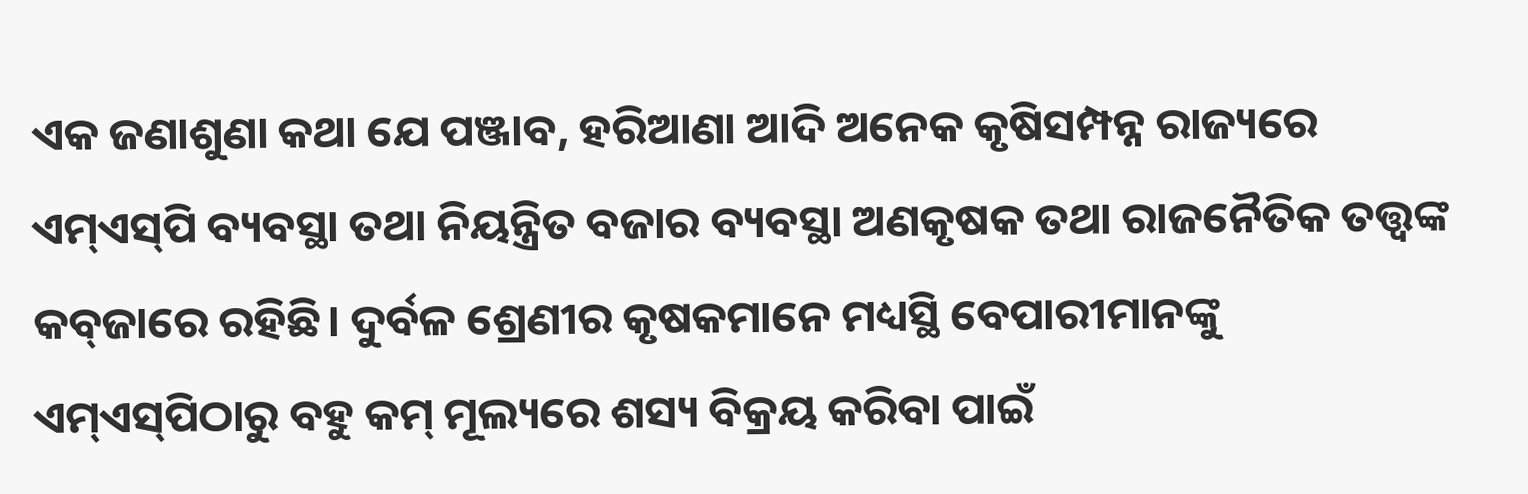ଏକ ଜଣାଶୁଣା କଥା ଯେ ପଞ୍ଜାବ, ହରିଆଣା ଆଦି ଅନେକ କୃଷିସମ୍ପନ୍ନ ରାଜ୍ୟରେ ଏମ୍‌‌ଏସ୍‌‌ପି ବ୍ୟବସ୍ଥା ତଥା ନିୟନ୍ତ୍ରିତ ବଜାର ବ୍ୟବସ୍ଥା ଅଣକୃଷକ ତଥା ରାଜନୈତିକ ତତ୍ତ୍ୱଙ୍କ କବ୍‌‌ଜାରେ ରହିଛି। ଦୁର୍ବଳ ଶ୍ରେଣୀର କୃଷକମାନେ ମଧ୍ୟସ୍ଥି ବେପାରୀମାନଙ୍କୁ ଏମ୍‌‌ଏସ୍‌‌ପିଠାରୁ ବହୁ କମ୍‌‌ ମୂଲ୍ୟରେ ଶସ୍ୟ ବିକ୍ରୟ କରିବା ପାଇଁ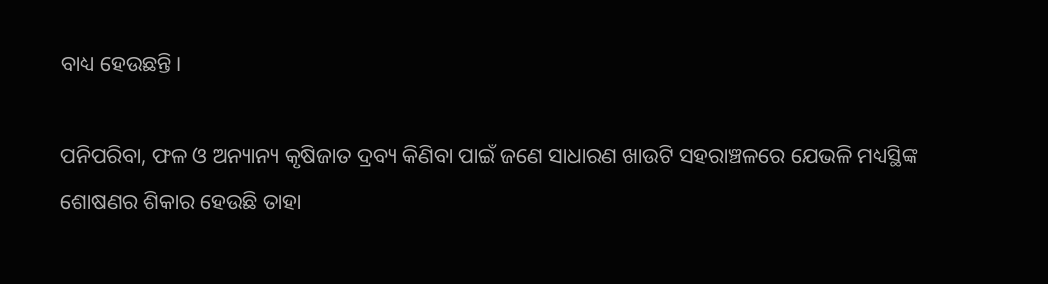ବାଧ୍ୟ ହେଉଛନ୍ତି।

ପନିପରିବା, ଫଳ ଓ ଅନ୍ୟାନ୍ୟ କୃଷିଜାତ ଦ୍ରବ୍ୟ କିଣିବା ପାଇଁ ଜଣେ ସାଧାରଣ ଖାଉଟି ସହରାଞ୍ଚଳରେ ଯେଭଳି ମଧ୍ୟସ୍ଥିଙ୍କ ଶୋଷଣର ଶିକାର ହେଉଛି ତାହା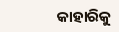କାହାରିକୁ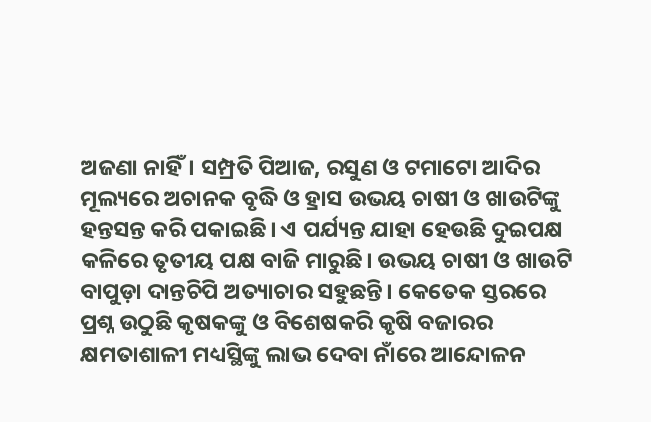ଅଜଣା ନାହିଁ। ସମ୍ପ୍ରତି ପିଆଜ, ରସୁଣ ଓ ଟମାଟୋ ଆଦିର ମୂଲ୍ୟରେ ଅଚାନକ ବୃଦ୍ଧି ଓ ହ୍ରାସ ଉଭୟ ଚାଷୀ ଓ ଖାଉଟିଙ୍କୁ ହନ୍ତସନ୍ତ କରି ପକାଇଛି। ଏ ପର୍ଯ୍ୟନ୍ତ ଯାହା ହେଉଛି ଦୁଇପକ୍ଷ କଳିରେ ତୃତୀୟ ପକ୍ଷ ବାଜି ମାରୁଛି। ଉଭୟ ଚାଷୀ ଓ ଖାଉଟି ବାପୁଡ଼ା ଦାନ୍ତଚିପି ଅତ୍ୟାଚାର ସହୁଛନ୍ତି। କେତେକ ସ୍ତରରେ ପ୍ରଶ୍ନ ଉଠୁଛି କୃଷକଙ୍କୁ ଓ ବିଶେଷକରି କୃଷି ବଜାରର କ୍ଷମତାଶାଳୀ ମଧ୍ୟସ୍ଥିଙ୍କୁ ଲାଭ ଦେବା ନାଁରେ ଆନ୍ଦୋଳନ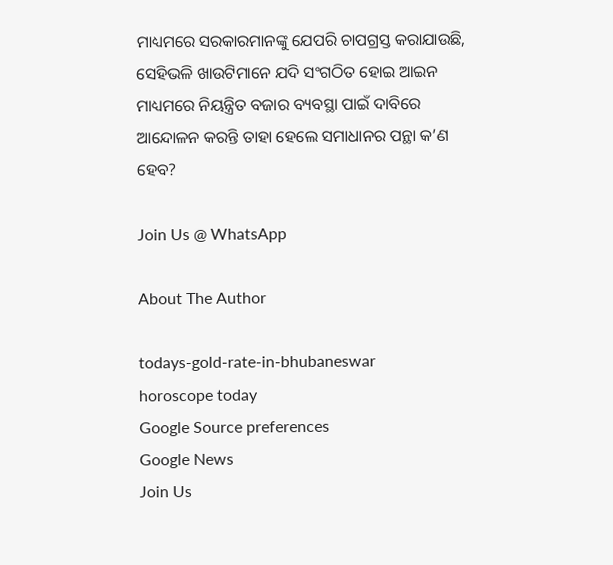ମାଧ୍ୟମରେ ସରକାରମାନଙ୍କୁ ଯେପରି ଚାପଗ୍ରସ୍ତ କରାଯାଉଛି, ସେହିଭଳି ଖାଉଟିମାନେ ଯଦି ସଂଗଠିତ ହୋଇ ଆଇନ ମାଧ୍ୟମରେ ନିୟନ୍ତ୍ରିତ ବଜାର ବ୍ୟବସ୍ଥା ପାଇଁ ଦାବିରେ ଆନ୍ଦୋଳନ କରନ୍ତି ତାହା ହେଲେ ସମାଧାନର ପନ୍ଥା କ’ଣ ହେବ?

Join Us @ WhatsApp

About The Author

todays-gold-rate-in-bhubaneswar
horoscope today
Google Source preferences
Google News
Join Us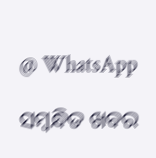@ WhatsApp

ସମ୍ବନ୍ଧିତ ଖବର